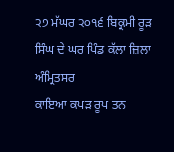੨੭ ਮੱਘਰ ੨੦੧੬ ਬਿਕ੍ਰਮੀ ਰੂੜ ਸਿੰਘ ਦੇ ਘਰ ਪਿੰਡ ਕੱਲਾ ਜ਼ਿਲਾ ਅੰਮ੍ਰਿਤਸਰ
ਕਾਇਆ ਕਪੜ ਰੂਪ ਤਨ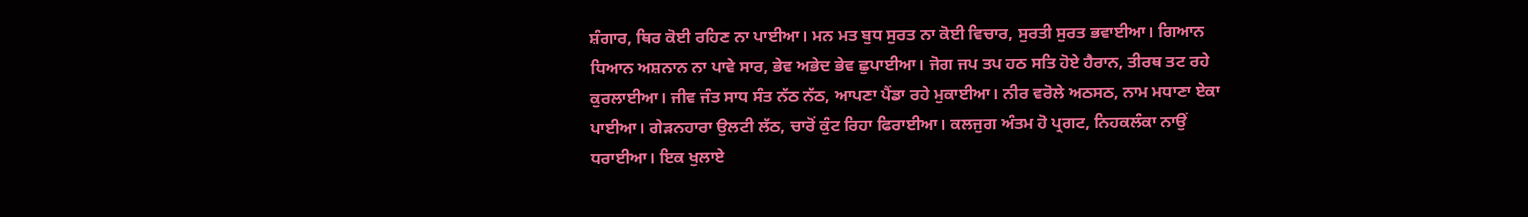ਸ਼ੰਗਾਰ, ਥਿਰ ਕੋਈ ਰਹਿਣ ਨਾ ਪਾਈਆ। ਮਨ ਮਤ ਬੁਧ ਸੁਰਤ ਨਾ ਕੋਈ ਵਿਚਾਰ, ਸੁਰਤੀ ਸੁਰਤ ਭਵਾਈਆ। ਗਿਆਨ ਧਿਆਨ ਅਸ਼ਨਾਨ ਨਾ ਪਾਵੇ ਸਾਰ, ਭੇਵ ਅਭੇਦ ਭੇਵ ਛੁਪਾਈਆ। ਜੋਗ ਜਪ ਤਪ ਹਠ ਸਤਿ ਹੋਏ ਹੈਰਾਨ, ਤੀਰਥ ਤਟ ਰਹੇ ਕੁਰਲਾਈਆ। ਜੀਵ ਜੰਤ ਸਾਧ ਸੰਤ ਨੱਠ ਨੱਠ, ਆਪਣਾ ਪੈਂਡਾ ਰਹੇ ਮੁਕਾਈਆ। ਨੀਰ ਵਰੋਲੇ ਅਠਸਠ, ਨਾਮ ਮਧਾਣਾ ਏਕਾ ਪਾਈਆ। ਗੇੜਨਹਾਰਾ ਉਲਟੀ ਲੱਠ, ਚਾਰੋਂ ਕੁੰਟ ਰਿਹਾ ਫਿਰਾਈਆ। ਕਲਜੁਗ ਅੰਤਮ ਹੋ ਪ੍ਰਗਟ, ਨਿਹਕਲੰਕਾ ਨਾਉਂ ਧਰਾਈਆ। ਇਕ ਖੁਲਾਏ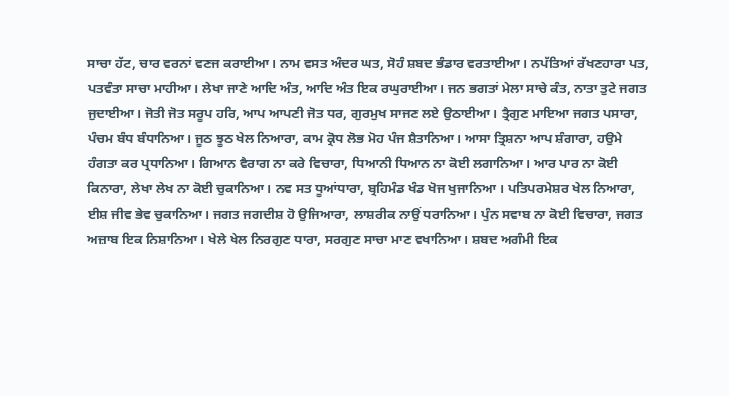ਸਾਚਾ ਹੱਟ, ਚਾਰ ਵਰਨਾਂ ਵਣਜ ਕਰਾਈਆ। ਨਾਮ ਵਸਤ ਅੰਦਰ ਘਤ, ਸੋਹੰ ਸ਼ਬਦ ਭੰਡਾਰ ਵਰਤਾਈਆ। ਨਪੱਤਿਆਂ ਰੱਖਣਹਾਰਾ ਪਤ, ਪਤਵੰਤਾ ਸਾਚਾ ਮਾਹੀਆ। ਲੇਖਾ ਜਾਣੇ ਆਦਿ ਅੰਤ, ਆਦਿ ਅੰਤ ਇਕ ਰਘੁਰਾਈਆ। ਜਨ ਭਗਤਾਂ ਮੇਲਾ ਸਾਚੇ ਕੰਤ, ਨਾਤਾ ਤੁਟੇ ਜਗਤ ਜੁਦਾਈਆ। ਜੋਤੀ ਜੋਤ ਸਰੂਪ ਹਰਿ, ਆਪ ਆਪਣੀ ਜੋਤ ਧਰ, ਗੁਰਮੁਖ ਸਾਜਣ ਲਏ ਉਠਾਈਆ। ਤ੍ਰੈਗੁਣ ਮਾਇਆ ਜਗਤ ਪਸਾਰਾ, ਪੰਚਮ ਬੰਧ ਬੰਧਾਨਿਆ। ਜੂਠ ਝੂਠ ਖੇਲ ਨਿਆਰਾ, ਕਾਮ ਕ੍ਰੋਧ ਲੋਭ ਮੋਹ ਪੰਜ ਸ਼ੈਤਾਨਿਆ। ਆਸਾ ਤ੍ਰਿਸ਼ਨਾ ਆਪ ਸ਼ੰਗਾਰਾ, ਹਉਮੇ ਹੰਗਤਾ ਕਰ ਪ੍ਰਧਾਨਿਆ। ਗਿਆਨ ਵੈਰਾਗ ਨਾ ਕਰੇ ਵਿਚਾਰਾ, ਧਿਆਨੀ ਧਿਆਨ ਨਾ ਕੋਈ ਲਗਾਨਿਆ। ਆਰ ਪਾਰ ਨਾ ਕੋਈ ਕਿਨਾਰਾ, ਲੇਖਾ ਲੇਖ ਨਾ ਕੋਈ ਚੁਕਾਨਿਆ। ਨਵ ਸਤ ਧੂਆਂਧਾਰਾ, ਬ੍ਰਹਿਮੰਡ ਖੰਡ ਖੋਜ ਖੁਜਾਨਿਆ । ਪਤਿਪਰਮੇਸ਼ਰ ਖੇਲ ਨਿਆਰਾ, ਈਸ਼ ਜੀਵ ਭੇਵ ਚੁਕਾਨਿਆ। ਜਗਤ ਜਗਦੀਸ਼ ਹੋ ਉਜਿਆਰਾ, ਲਾਸ਼ਰੀਕ ਨਾਉਂ ਧਰਾਨਿਆ। ਪੁੰਨ ਸਵਾਬ ਨਾ ਕੋਈ ਵਿਚਾਰਾ, ਜਗਤ ਅਜ਼ਾਬ ਇਕ ਨਿਸ਼ਾਨਿਆ। ਖੇਲੇ ਖੇਲ ਨਿਰਗੁਣ ਧਾਰਾ, ਸਰਗੁਣ ਸਾਚਾ ਮਾਣ ਵਖਾਨਿਆ। ਸ਼ਬਦ ਅਗੰਮੀ ਇਕ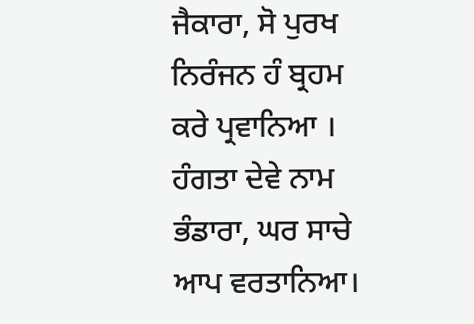ਜੈਕਾਰਾ, ਸੋ ਪੁਰਖ ਨਿਰੰਜਨ ਹੰ ਬ੍ਰਹਮ ਕਰੇ ਪ੍ਰਵਾਨਿਆ । ਹੰਗਤਾ ਦੇਵੇ ਨਾਮ ਭੰਡਾਰਾ, ਘਰ ਸਾਚੇ ਆਪ ਵਰਤਾਨਿਆ।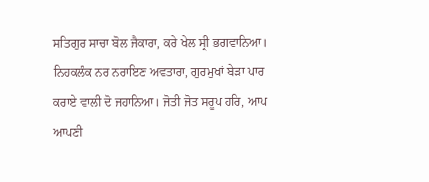ਸਤਿਗੁਰ ਸਾਚਾ ਬੋਲ ਜੈਕਾਰਾ, ਕਰੇ ਖੇਲ ਸ੍ਰੀ ਭਗਵਾਨਿਆ। ਨਿਹਕਲੰਕ ਨਰ ਨਰਾਇਣ ਅਵਤਾਰਾ, ਗੁਰਮੁਖਾਂ ਬੇੜਾ ਪਾਰ ਕਰਾਏ ਵਾਲੀ ਦੋ ਜਹਾਨਿਆ। ਜੋਤੀ ਜੋਤ ਸਰੂਪ ਹਰਿ, ਆਪ ਆਪਣੀ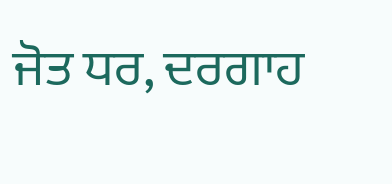ਜੋਤ ਧਰ, ਦਰਗਾਹ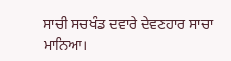ਸਾਚੀ ਸਚਖੰਡ ਦਵਾਰੇ ਦੇਵਣਹਾਰ ਸਾਚਾ ਮਾਨਿਆ।